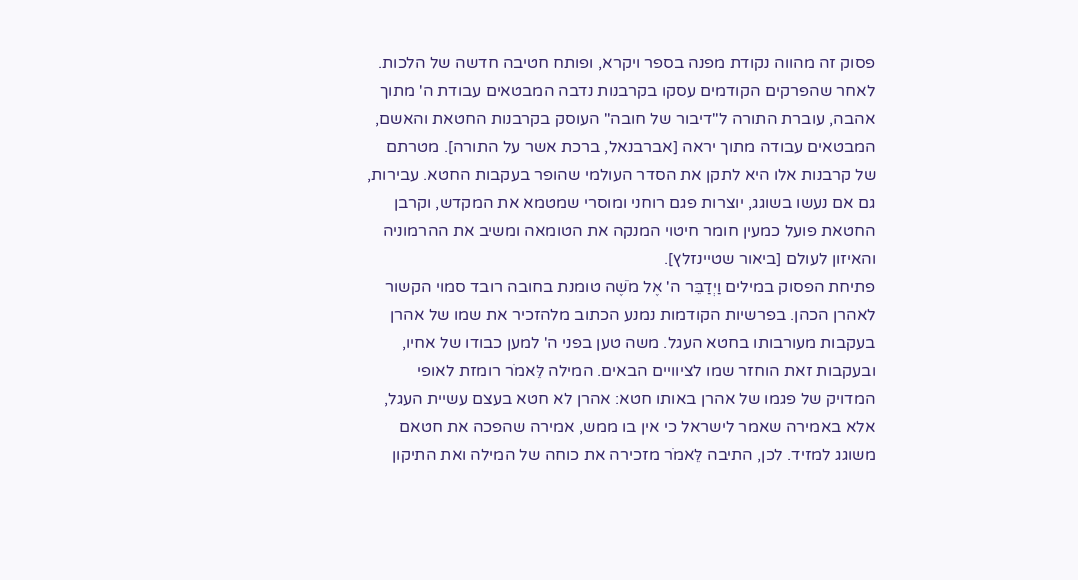פסוק זה מהווה נקודת מפנה בספר ויקרא, ופותח חטיבה חדשה של הלכות. לאחר שהפרקים הקודמים עסקו בקרבנות נדבה המבטאים עבודת ה' מתוך אהבה, עוברת התורה ל"דיבור של חובה" העוסק בקרבנות החטאת והאשם, המבטאים עבודה מתוך יראה [אברבנאל, ברכת אשר על התורה]. מטרתם של קרבנות אלו היא לתקן את הסדר העולמי שהופר בעקבות החטא. עבירות, גם אם נעשו בשוגג, יוצרות פגם רוחני ומוסרי שמטמא את המקדש, וקרבן החטאת פועל כמעין חומר חיטוי המנקה את הטומאה ומשיב את ההרמוניה והאיזון לעולם [ביאור שטיינזלץ].
פתיחת הפסוק במילים וַיְדַבֵּר ה' אֶל מֹשֶׁה טומנת בחובה רובד סמוי הקשור לאהרן הכהן. בפרשיות הקודמות נמנע הכתוב מלהזכיר את שמו של אהרן בעקבות מעורבותו בחטא העגל. משה טען בפני ה' למען כבודו של אחיו, ובעקבות זאת הוחזר שמו לציוויים הבאים. המילה לֵּאמֹר רומזת לאופי המדויק של פגמו של אהרן באותו חטא: אהרן לא חטא בעצם עשיית העגל, אלא באמירה שאמר לישראל כי אין בו ממש, אמירה שהפכה את חטאם משוגג למזיד. לכן, התיבה לֵּאמֹר מזכירה את כוחה של המילה ואת התיקון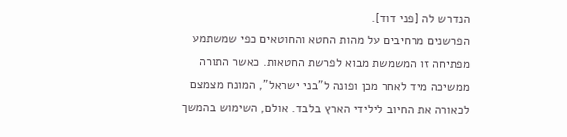הנדרש לה [פני דוד].
הפרשנים מרחיבים על מהות החטא והחוטאים כפי שמשתמע מפתיחה זו המשמשת מבוא לפרשת החטאות. כאשר התורה ממשיכה מיד לאחר מכן ופונה ל"בני ישראל", המונח מצמצם לכאורה את החיוב לילידי הארץ בלבד. אולם, השימוש בהמשך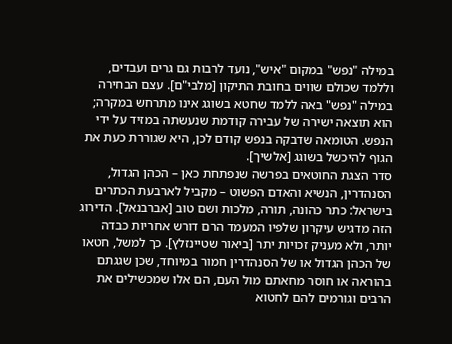במילה "נפש" במקום "איש", נועד לרבות גם גרים ועבדים, וללמד שכולם שווים בחובת התיקון [מלבי"ם]. עצם הבחירה במילה "נפש" באה ללמד שחטא בשוגג אינו מתרחש במקרה; הוא תוצאה ישירה של עבירה קודמת שנעשתה במזיד על ידי הנפש. הטומאה שדבקה בנפש קודם לכן, היא שגוררת כעת את הגוף להיכשל בשוגג [אלשיך].
סדר הצגת החוטאים בפרשה שנפתחת כאן – הכהן הגדול, הסנהדרין, הנשיא והאדם הפשוט – מקביל לארבעת הכתרים בישראל: כתר כהונה, תורה, מלכות ושם טוב [אברבנאל]. הדירוג הזה מדגיש עיקרון שלפיו המעמד הרם דורש אחריות כבדה יותר, ולא מעניק זכויות יתר [ביאור שטיינזלץ]. כך למשל, חטאו של הכהן הגדול או של הסנהדרין חמור במיוחד, שכן שגגתם בהוראה או חוסר מחאתם מול העם, הם אלו שמכשילים את הרבים וגורמים להם לחטוא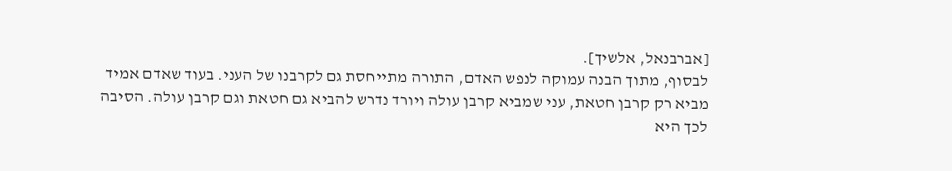[אברבנאל, אלשיך].
לבסוף, מתוך הבנה עמוקה לנפש האדם, התורה מתייחסת גם לקרבנו של העני. בעוד שאדם אמיד מביא רק קרבן חטאת, עני שמביא קרבן עולה ויורד נדרש להביא גם חטאת וגם קרבן עולה. הסיבה לכך היא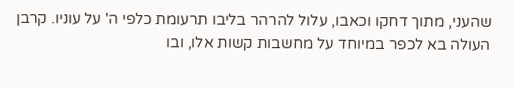שהעני, מתוך דחקו וכאבו, עלול להרהר בליבו תרעומת כלפי ה' על עוניו. קרבן העולה בא לכפר במיוחד על מחשבות קשות אלו, ובו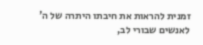זמנית להראות את חיבתו היתרה של ה' לאנשים שבורי לב,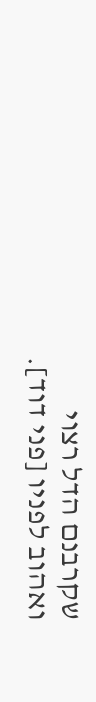שקרבנם הדל רצוי ואהוב לפניו [פני דוד].